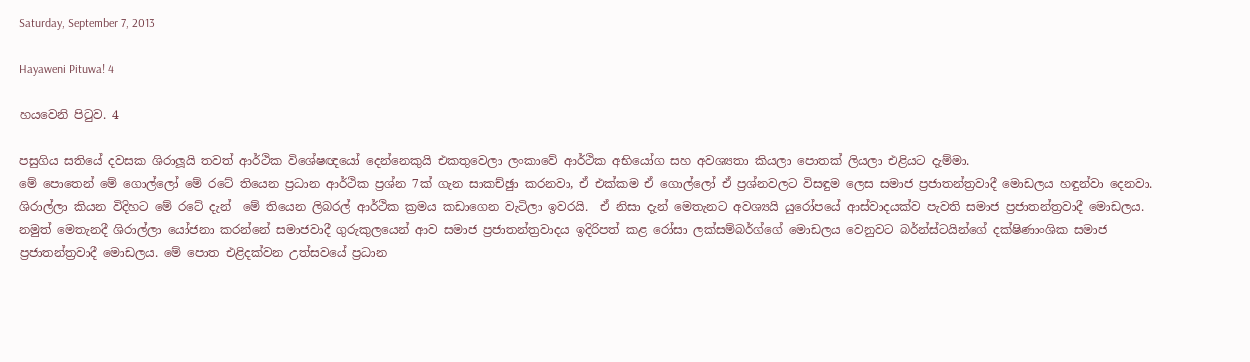Saturday, September 7, 2013

Hayaweni Pituwa! 4

හයවෙනි පිටුව. 4

පසුගිය සතියේ දවසක ශිරාලූයි තවත් ආර්ථික විශේෂඥයෝ දෙන්නෙකුයි එකතුවෙලා ලංකාවේ ආර්ථික අභියෝග සහ අවශ්‍යතා කියලා පොතක් ලියලා එළියට දැම්මා.
මේ පොතෙන් මේ ගොල්ලෝ මේ රටේ තියෙන ප්‍රධාන ආර්ථික ප්‍රශ්න 7ක් ගැන සාකච්ඡුා කරනවා, ඒ එක්කම ඒ ගොල්ලෝ ඒ ප්‍රශ්නවලට විසඳුම ලෙස සමාජ ප්‍රජාතන්ත්‍රවාදී මොඩලය හඳුන්වා දෙනවා. ශිරාල්ලා කියන විදිහට මේ රටේ දැන්  මේ තියෙන ලිබරල් ආර්ථික ක්‍රමය කඩාගෙන වැටිලා ඉවරයි.  ඒ නිසා දැන් මෙතැනට අවශ්‍යයි යුරෝපයේ ආස්වාදයක්ව පැවති සමාජ ප්‍රජාතන්ත්‍රවාදී මොඩලය. නමුත් මෙතැනදී ශිරාල්ලා යෝජනා කරන්නේ සමාජවාදී ගුරුකුලයෙන් ආව සමාජ ප්‍රජාතන්ත්‍රවාදය ඉදිරිපත් කළ රෝසා ලක්සම්බර්ග්ගේ මොඩලය වෙනුවට බර්න්ස්ටයින්ගේ දක්ෂිණාංශික සමාජ ප්‍රජාතන්ත්‍රවාදී මොඩලය. මේ පොත එළිදක්වන උත්සවයේ ප්‍රධාන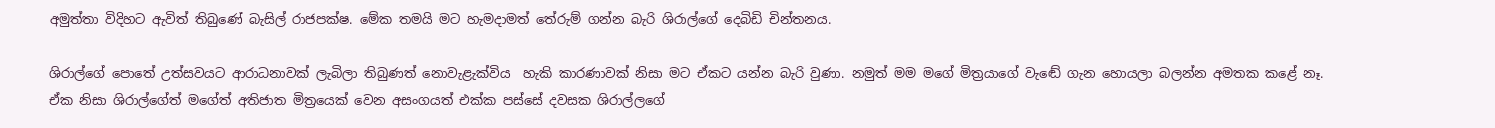අමුත්තා විදිහට ඇවිත් තිබුණේ බැසිල් රාජපක්ෂ. මේක තමයි මට හැමදාමත් තේරුම් ගන්න බැරි ශිරාල්ගේ දෙබිඩි චින්තනය.

ශිරාල්ගේ පොතේ උත්සවයට ආරාධනාවක් ලැබිලා තිබුණත් නොවැළැක්විය  හැකි කාරණාවක් නිසා මට ඒකට යන්න බැරි වුණා. නමුත් මම මගේ මිත්‍රයාගේ වැඬේ ගැන හොයලා බලන්න අමතක කළේ නෑ. ඒක නිසා ශිරාල්ගේත් මගේත් අතිජාත මිත්‍රයෙක් වෙන අසංගයත් එක්ක පස්සේ දවසක ශිරාල්ලගේ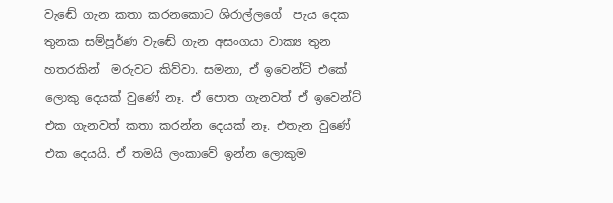වැඬේ ගැන කතා කරනකොට ශිරාල්ලගේ  පැය දෙක තුනක සම්පූර්ණ වැඬේ ගැන අසංගයා වාක්‍ය තුන හතරකින්  මරුවට කිව්වා. සමනා, ඒ ඉවෙන්ට් එකේ ලොකු දෙයක් වුණේ නෑ. ඒ පොත ගැනවත් ඒ ඉවෙන්ට් එක ගැනවත් කතා කරන්න දෙයක් නෑ. එතැන වුණේ එක දෙයයි. ඒ තමයි ලංකාවේ ඉන්න ලොකුම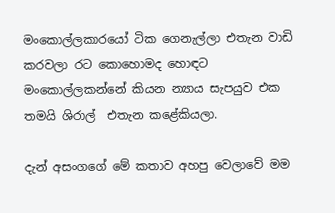මංකොල්ලකාරයෝ ටික ගෙනැල්ලා එතැන වාඩි කරවලා රට කොහොමද හොඳට මංකොල්ලකන්නේ කියන න්‍යාය සැපයුව එක තමයි ශිරාල්  එතැන කළේකියලා.

දැන් අසංගගේ මේ කතාව අහපු වෙලාවේ මම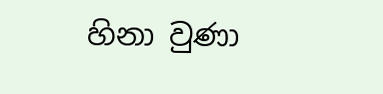හිනා වුණා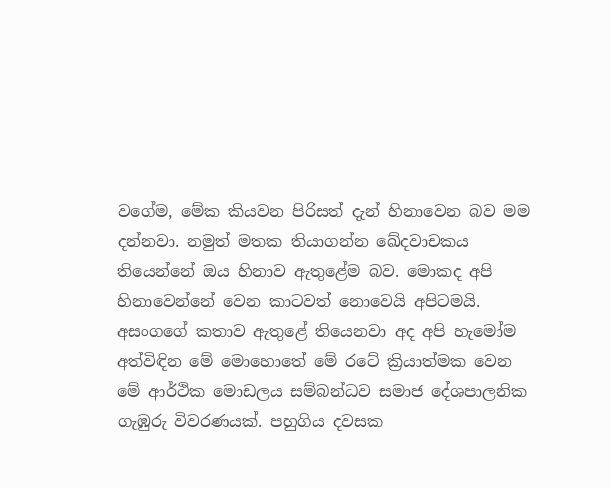වගේම, මේක කියවන පිරිසත් දැන් හිනාවෙන බව මම දන්නවා. නමුත් මතක තියාගන්න ඛේදවාචකය තියෙන්නේ ඔය හිනාව ඇතුළේම බව. මොකද අපි  හිනාවෙන්නේ වෙන කාටවත් නොවෙයි අපිටමයි. අසංගගේ කතාව ඇතුළේ තියෙනවා අද අපි හැමෝම අත්විඳින මේ මොහොතේ මේ රටේ ක්‍රියාත්මක වෙන මේ ආර්ථික මොඩලය සම්බන්ධව සමාජ දේශපාලනික ගැඹුරු විවරණයක්. පහුගිය දවසක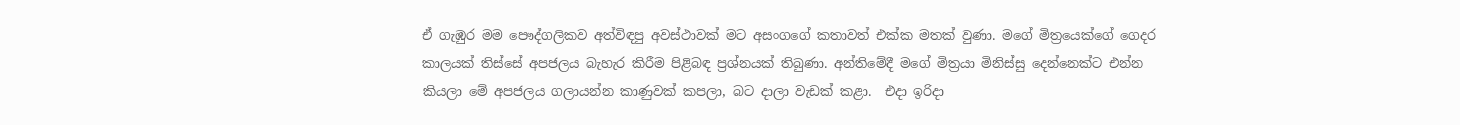ඒ ගැඹුර මම පෞද්ගලිකව අත්විඳපු අවස්ථාවක් මට අසංගගේ කතාවත් එක්ක මතක් වුණා. මගේ මිත්‍රයෙක්ගේ ගෙදර කාලයක් තිස්සේ අපජලය බැහැර කිරීම පිළිබඳ ප්‍රශ්නයක් තිබුණා. අන්තිමේදී මගේ මිත්‍රයා මිනිස්සු දෙන්නෙක්ට එන්න කියලා මේ අපජලය ගලායන්න කාණුවක් කපලා, බට දාලා වැඩක් කළා.  එදා ඉරිදා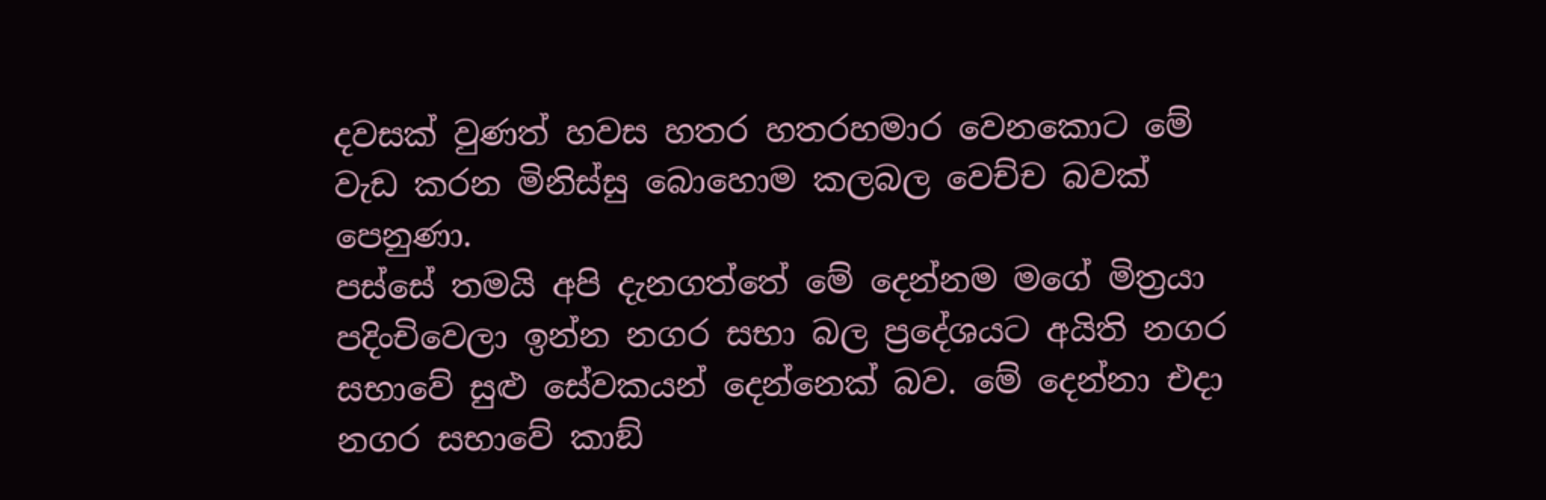දවසක් වුණත් හවස හතර හතරහමාර වෙනකොට මේ වැඩ කරන මිනිස්සු බොහොම කලබල වෙච්ච බවක් පෙනුණා.
පස්සේ තමයි අපි දැනගත්තේ මේ දෙන්නම මගේ මිත්‍රයා පදිංචිවෙලා ඉන්න නගර සභා බල ප්‍රදේශයට අයිති නගර සභාවේ සුළු සේවකයන් දෙන්නෙක් බව. මේ දෙන්නා එදා නගර සභාවේ කාඞ්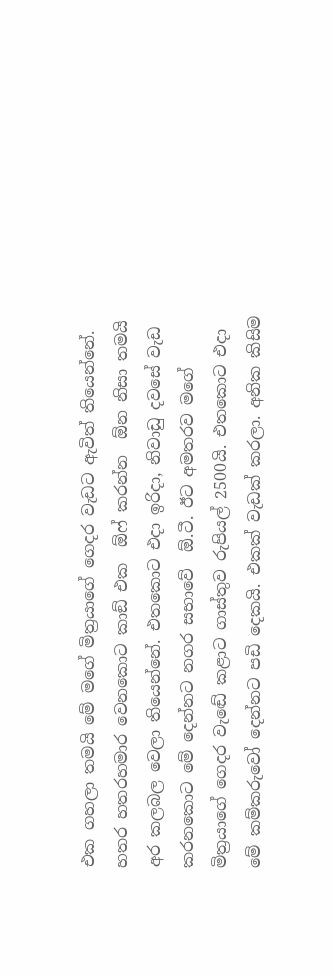එක ගහලා තමයි මේ මගේ මිත්‍රයාගේ ගෙදර වැඩට ඇවිත් තියෙන්නේ. හතර හතරහමාර වෙනකොට කාඞ් එක  ඕෆ් කරන්න  ඕන නිසා තමයි අර කලබල වෙලා තියෙන්නේ. එතකොට එදා ඉරිදා, නිවාඩු දවසේ වැඩ කරනකොට මේ දෙන්නට නගර සභාවේ  ඕ.ටී. ඊට අමතරව මගේ මිත්‍රයාගේ ගෙදර වැඬේ කළාට ගාස්තුව රුපියල් 2500යි. එතකොට එදා මේ කම්කරුවෝ දෙන්නට පඩි දෙකයි. එකක් වැඩක් කරලා. අනික කිසිම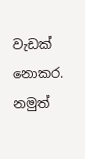වැඩක් නොකර. නමුත්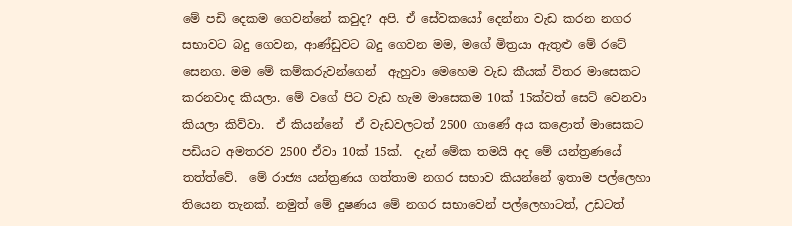මේ පඩි දෙකම ගෙවන්නේ කවුද? අපි. ඒ සේවකයෝ දෙන්නා වැඩ කරන නගර සභාවට බදු ගෙවන, ආණ්ඩුවට බදු ගෙවන මම, මගේ මිත්‍රයා ඇතුළු මේ රටේ සෙනග. මම මේ කම්කරුවන්ගෙන්  ඇහුවා මෙහෙම වැඩ කීයක් විතර මාසෙකට කරනවාද කියලා. මේ වගේ පිට වැඩ හැම මාසෙකම 10ක් 15ක්වත් සෙට් වෙනවා  කියලා කිව්වා.  ඒ කියන්නේ  ඒ වැඩවලටත් 2500 ගාණේ අය කළොත් මාසෙකට පඩියට අමතරව 2500 ඒවා 10ක් 15ක්.  දැන් මේක තමයි අද මේ යන්ත්‍රණයේ තත්ත්වේ.  මේ රාජ්‍ය යන්ත්‍රණය ගත්තාම නගර සභාව කියන්නේ ඉතාම පල්ලෙහා තියෙන තැනක්. නමුත් මේ දුෂණය මේ නගර සභාවෙන් පල්ලෙහාටත්, උඩටත්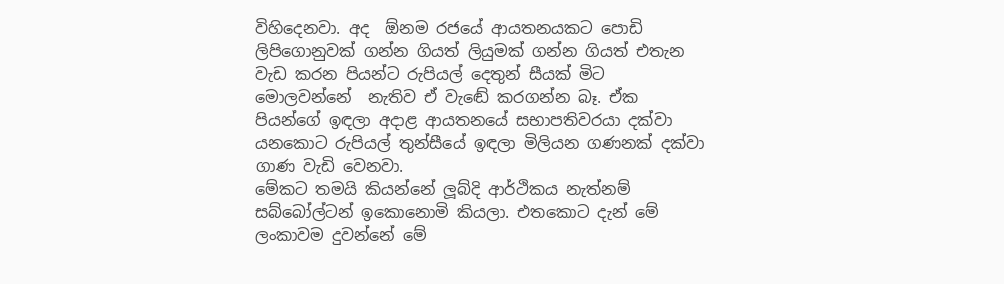විහිදෙනවා. අද  ඕනම රජයේ ආයතනයකට පොඩි ලිපිගොනුවක් ගන්න ගියත් ලියුමක් ගන්න ගියත් එතැන වැඩ කරන පියන්ට රුපියල් දෙතුන් සීයක් මිට මොලවන්නේ  නැතිව ඒ වැඬේ කරගන්න බෑ. ඒක  පියන්ගේ ඉඳලා අදාළ ආයතනයේ සභාපතිවරයා දක්වා යනකොට රුපියල් තුන්සීයේ ඉඳලා මිලියන ගණනක් දක්වා ගාණ වැඩි වෙනවා.
මේකට තමයි කියන්නේ ලූබ්දි ආර්ථිකය නැත්නම් සබ්බෝල්ටන් ඉකොනොමි කියලා. එතකොට දැන් මේ ලංකාවම දුවන්නේ මේ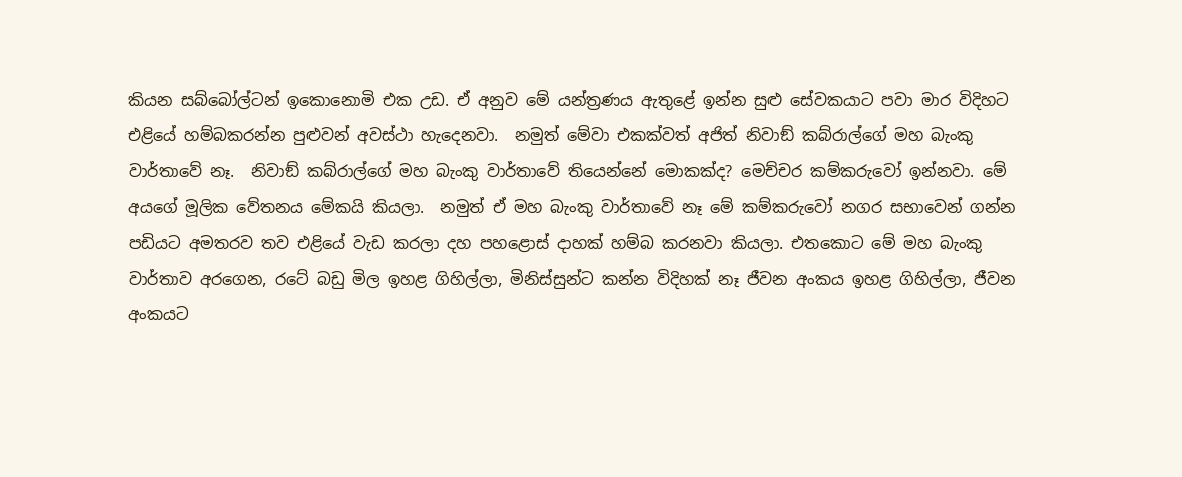කියන සබ්බෝල්ටන් ඉකොනොමි එක උඩ. ඒ අනුව මේ යන්ත්‍රණය ඇතුළේ ඉන්න සුළු සේවකයාට පවා මාර විදිහට එළියේ හම්බකරන්න පුළුවන් අවස්ථා හැදෙනවා.  නමුත් මේවා එකක්වත් අජිත් නිවාඞ් කබ්රාල්ගේ මහ බැංකු වාර්තාවේ නෑ.  නිවාඞ් කබ්රාල්ගේ මහ බැංකු වාර්තාවේ තියෙන්නේ මොකක්ද? මෙච්චර කම්කරුවෝ ඉන්නවා. මේ අයගේ මූලික වේතනය මේකයි කියලා.  නමුත් ඒ මහ බැංකු වාර්තාවේ නෑ මේ කම්කරුවෝ නගර සභාවෙන් ගන්න පඩියට අමතරව තව එළියේ වැඩ කරලා දහ පහළොස් දාහක් හම්බ කරනවා කියලා. එතකොට මේ මහ බැංකු වාර්තාව අරගෙන, රටේ බඩු මිල ඉහළ ගිහිල්ලා, මිනිස්සුන්ට කන්න විදිහක් නෑ ජීවන අංකය ඉහළ ගිහිල්ලා, ජීවන අංකයට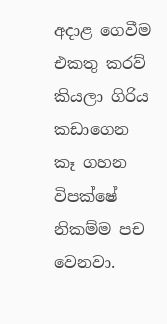අදාළ ගෙවීම එකතු කරව් කියලා ගිරිය කඩාගෙන කෑ ගහන විපක්ෂේ නිකම්ම පච වෙනවා.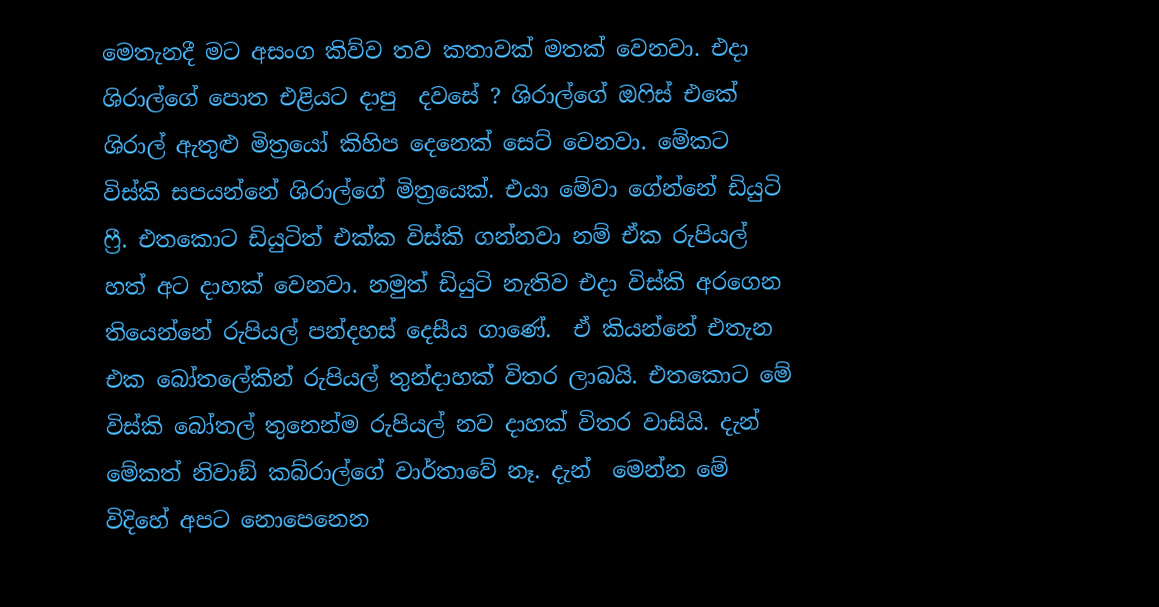මෙතැනදී මට අසංග කිව්ව තව කතාවක් මතක් වෙනවා. එදා ශිරාල්ගේ පොත එළියට දාපු  දවසේ ? ශිරාල්ගේ ඔෆිස් එකේ ශිරාල් ඇතුළු මිත්‍රයෝ කිහිප දෙනෙක් සෙට් වෙනවා. මේකට විස්කි සපයන්නේ ශිරාල්ගේ මිත්‍රයෙක්. එයා මේවා ගේන්නේ ඩියුටි ෆ්‍රී. එතකොට ඩියුටිත් එක්ක විස්කි ගන්නවා නම් ඒක රුපියල් හත් අට දාහක් වෙනවා. නමුත් ඩියුටි නැතිව එදා විස්කි අරගෙන තියෙන්නේ රුපියල් පන්දහස් දෙසීය ගාණේ.  ඒ කියන්නේ එතැන  එක බෝතලේකින් රුපියල් තුන්දාහක් විතර ලාබයි. එතකොට මේ විස්කි බෝතල් තුනෙන්ම රුපියල් නව දාහක් විතර වාසියි. දැන් මේකත් නිවාඞ් කබ්රාල්ගේ වාර්තාවේ නෑ. දැන්  මෙන්න මේ විදිහේ අපට නොපෙනෙන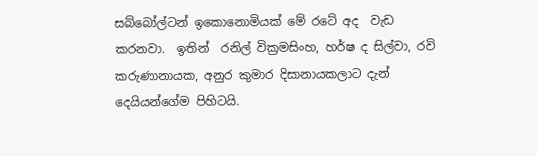සබ්බෝල්ටන් ඉකොනොමියක් මේ රටේ අද  වැඩ කරනවා.  ඉතින්  රනිල් වික්‍රමසිංහ, හර්ෂ ද සිල්වා, රවි කරුණානායක, අනුර කුමාර දිසානායකලාට දැන්  දෙයියන්ගේම පිහිටයි.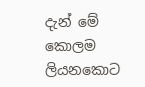දැන් මේ කොලම ලියනකොට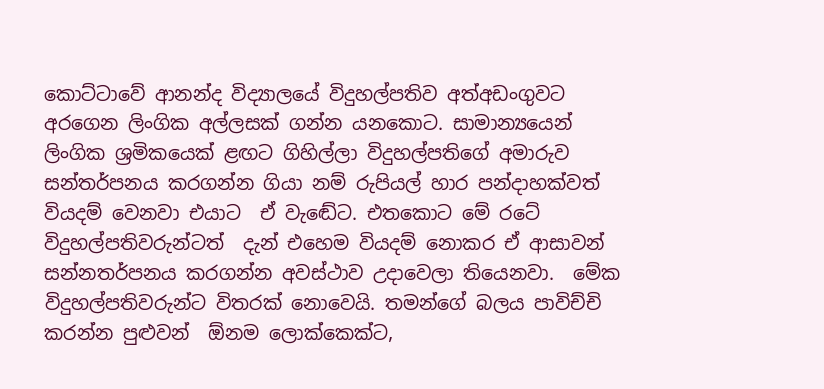කොට්ටාවේ ආනන්ද විද්‍යාලයේ විදුහල්පතිව අත්අඩංගුවට අරගෙන ලිංගික අල්ලසක් ගන්න යනකොට. සාමාන්‍යයෙන් ලිංගික ශ්‍රමිකයෙක් ළඟට ගිහිල්ලා විදුහල්පතිගේ අමාරුව සන්තර්පනය කරගන්න ගියා නම් රුපියල් හාර පන්දාහක්වත් වියදම් වෙනවා එයාට  ඒ වැඬේට. එතකොට මේ රටේ විදුහල්පතිවරුන්ටත්  දැන් එහෙම වියදම් නොකර ඒ ආසාවන් සන්නතර්පනය කරගන්න අවස්ථාව උදාවෙලා තියෙනවා.  මේක විදුහල්පතිවරුන්ට විතරක් නොවෙයි. තමන්ගේ බලය පාවිච්චි කරන්න පුළුවන්  ඕනම ලොක්කෙක්ට,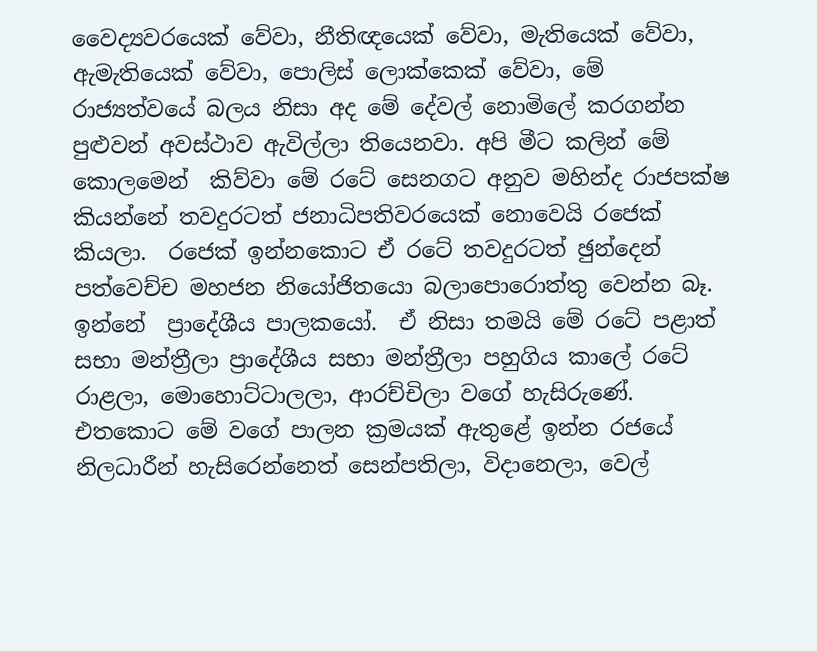වෛද්‍යවරයෙක් වේවා, නීතිඥයෙක් වේවා, මැතියෙක් වේවා, ඇමැතියෙක් වේවා, පොලිස් ලොක්කෙක් වේවා, මේ රාජ්‍යත්වයේ බලය නිසා අද මේ දේවල් නොමිලේ කරගන්න පුළුවන් අවස්ථාව ඇවිල්ලා තියෙනවා. අපි මීට කලින් මේ කොලමෙන්  කිව්වා මේ රටේ සෙනගට අනුව මහින්ද රාජපක්ෂ කියන්නේ තවදුරටත් ජනාධිපතිවරයෙක් නොවෙයි රජෙක් කියලා.  රජෙක් ඉන්නකොට ඒ රටේ තවදුරටත් ඡුන්දෙන් පත්වෙච්ච මහජන නියෝජිතයො බලාපොරොත්තු වෙන්න බෑ. ඉන්නේ  ප්‍රාදේශීය පාලකයෝ.  ඒ නිසා තමයි මේ රටේ පළාත් සභා මන්ත්‍රීලා ප්‍රාදේශීය සභා මන්ත්‍රීලා පහුගිය කාලේ රටේ රාළලා, මොහොට්ටාලලා, ආරච්චිලා වගේ හැසිරුණේ.  එතකොට මේ වගේ පාලන ක්‍රමයක් ඇතුළේ ඉන්න රජයේ නිලධාරීන් හැසිරෙන්නෙත් සෙන්පතිලා, විදානෙලා, වෙල්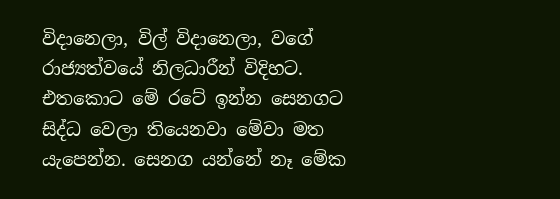විදානෙලා, විල් විදානෙලා, වගේ රාජ්‍යත්වයේ නිලධාරීන් විදිහට. එතකොට මේ රටේ ඉන්න සෙනගට සිද්ධ වෙලා තියෙනවා මේවා මත යැපෙන්න. සෙනග යන්නේ නෑ මේක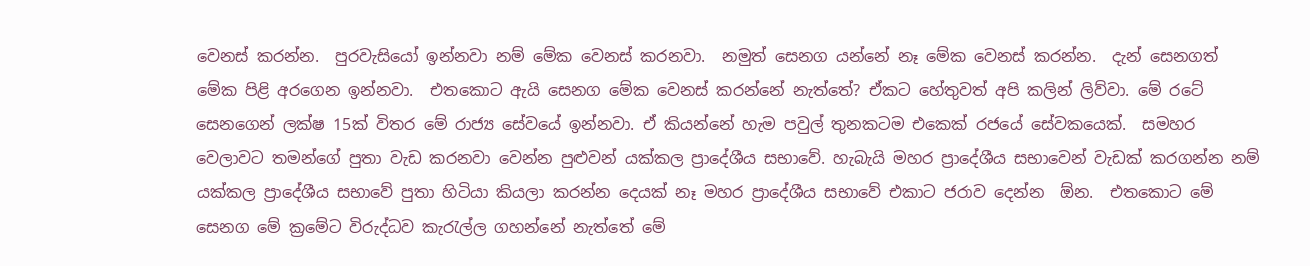වෙනස් කරන්න.  පුරවැසියෝ ඉන්නවා නම් මේක වෙනස් කරනවා.  නමුත් සෙනග යන්නේ නෑ මේක වෙනස් කරන්න.  දැන් සෙනගත් මේක පිළි අරගෙන ඉන්නවා.  එතකොට ඇයි සෙනග මේක වෙනස් කරන්නේ නැත්තේ? ඒකට හේතුවත් අපි කලින් ලිව්වා. මේ රටේ සෙනගෙන් ලක්ෂ 15ක් විතර මේ රාජ්‍ය සේවයේ ඉන්නවා. ඒ කියන්නේ හැම පවුල් තුනකටම එකෙක් රජයේ සේවකයෙක්.  සමහර වෙලාවට තමන්ගේ පුතා වැඩ කරනවා වෙන්න පුළුවන් යක්කල ප්‍රාදේශීය සභාවේ. හැබැයි මහර ප්‍රාදේශීය සභාවෙන් වැඩක් කරගන්න නම් යක්කල ප්‍රාදේශීය සභාවේ පුතා හිටියා කියලා කරන්න දෙයක් නෑ මහර ප්‍රාදේශීය සභාවේ එකාට ජරාව දෙන්න  ඕන.  එතකොට මේ සෙනග මේ ක්‍රමේට විරුද්ධව කැරැල්ල ගහන්නේ නැත්තේ මේ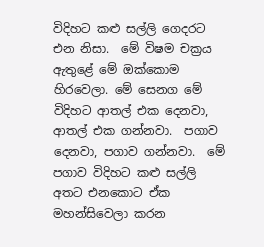විදිහට කළු සල්ලි ගෙදරට එන නිසා.  මේ විෂම චක්‍රය ඇතුළේ මේ ඔක්කොම හිරවෙලා. මේ සෙනග මේ විදිහට ආතල් එක දෙනවා, ආතල් එක ගන්නවා.  පගාව දෙනවා, පගාව ගන්නවා.  මේ පගාව විදිහට කළු සල්ලි අතට එනකොට ඒක මහන්සිවෙලා කරන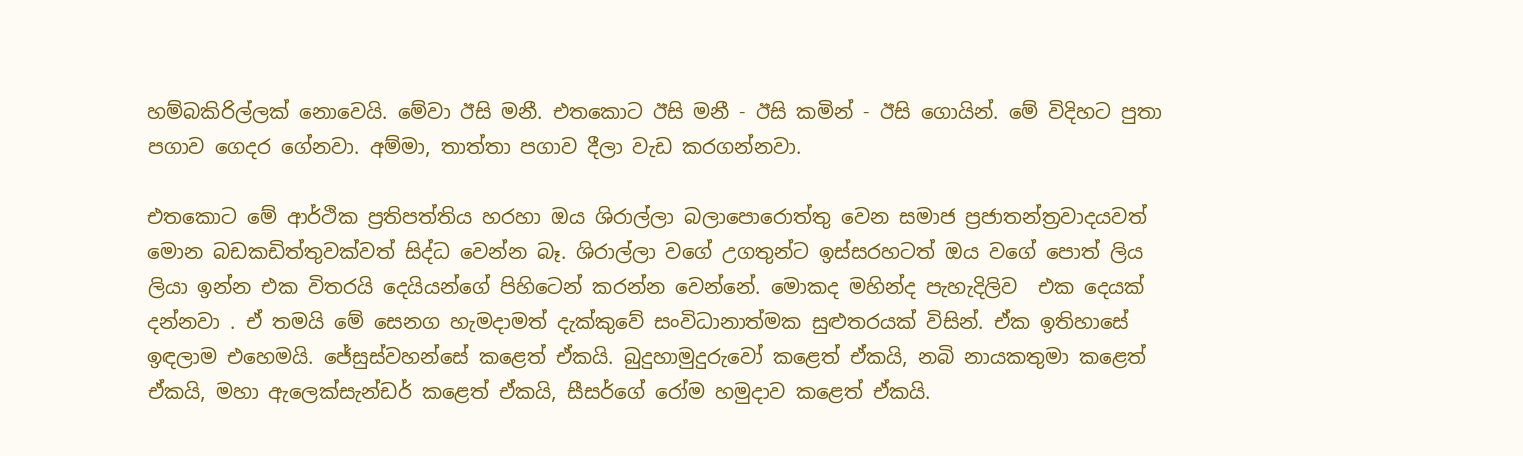හම්බකිරිල්ලක් නොවෙයි. මේවා ඊසි මනී. එතකොට ඊසි මනී - ඊසි කමින් - ඊසි ගොයින්. මේ විදිහට පුතා පගාව ගෙදර ගේනවා. අම්මා, තාත්තා පගාව දීලා වැඩ කරගන්නවා.

එතකොට මේ ආර්ථික ප්‍රතිපත්තිය හරහා ඔය ශිරාල්ලා බලාපොරොත්තු වෙන සමාජ ප්‍රජාතන්ත්‍රවාදයවත් මොන බඩකඩිත්තුවක්වත් සිද්ධ වෙන්න බෑ. ශිරාල්ලා වගේ උගතුන්ට ඉස්සරහටත් ඔය වගේ පොත් ලිය ලියා ඉන්න එක විතරයි දෙයියන්ගේ පිහිටෙන් කරන්න වෙන්නේ. මොකද මහින්ද පැහැදිලිව  එක දෙයක් දන්නවා . ඒ තමයි මේ සෙනග හැමදාමත් දැක්කුවේ සංවිධානාත්මක සුළුතරයක් විසින්. ඒක ඉතිහාසේ ඉඳලාම එහෙමයි. ජේසුස්වහන්සේ කළෙත් ඒකයි. බුදුහාමුදුරුවෝ කළෙත් ඒකයි, නබි නායකතුමා කළෙත් ඒකයි, මහා ඇලෙක්සැන්ඩර් කළෙත් ඒකයි, සීසර්ගේ රෝම හමුදාව කළෙත් ඒකයි.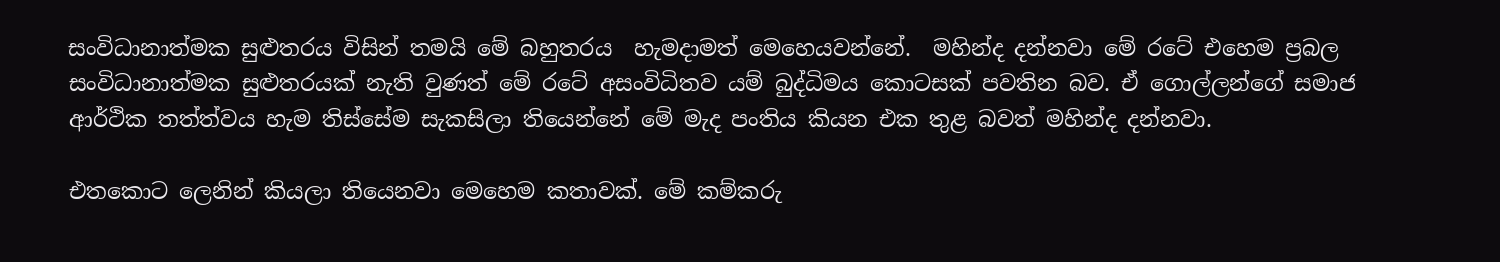සංවිධානාත්මක සුළුතරය විසින් තමයි මේ බහුතරය  හැමදාමත් මෙහෙයවන්නේ.  මහින්ද දන්නවා මේ රටේ එහෙම ප්‍රබල සංවිධානාත්මක සුළුතරයක් නැති වුණත් මේ රටේ අසංවිධිතව යම් බුද්ධිමය කොටසක් පවතින බව. ඒ ගොල්ලන්ගේ සමාජ ආර්ථික තත්ත්වය හැම තිස්සේම සැකසිලා තියෙන්නේ මේ මැද පංතිය කියන එක තුළ බවත් මහින්ද දන්නවා.

එතකොට ලෙනින් කියලා තියෙනවා මෙහෙම කතාවක්. මේ කම්කරු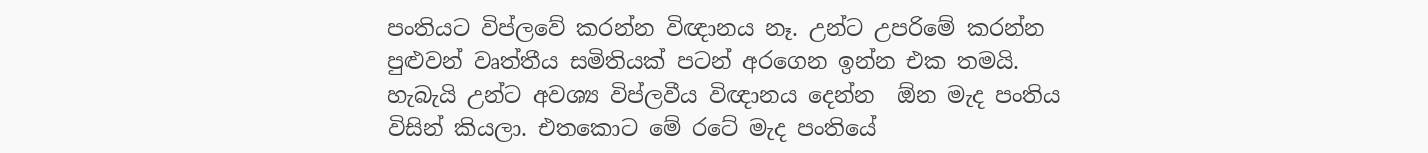පංතියට විප්ලවේ කරන්න විඥානය නෑ. උන්ට උපරිමේ කරන්න පුළුවන් වෘත්තීය සමිතියක් පටන් අරගෙන ඉන්න එක තමයි. හැබැයි උන්ට අවශ්‍ය විප්ලවීය විඥානය දෙන්න  ඕන මැද පංතිය විසින් කියලා. එතකොට මේ රටේ මැද පංතියේ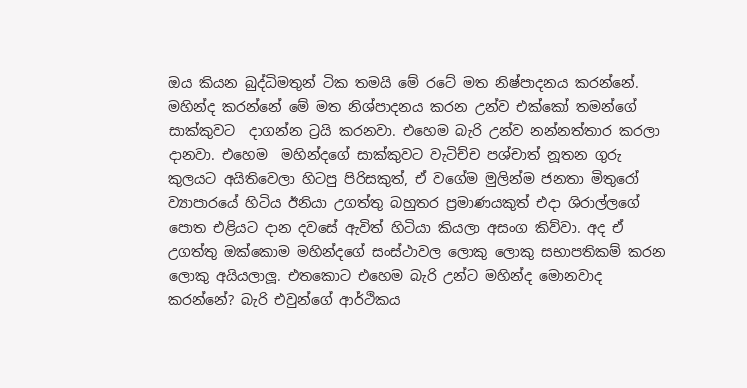ඔය කියන බුද්ධිමතුන් ටික තමයි මේ රටේ මත නිෂ්පාදනය කරන්නේ.
මහින්ද කරන්නේ මේ මත නිශ්පාදනය කරන උන්ව එක්කෝ තමන්ගේ සාක්කුවට  දාගන්න ට්‍රයි කරනවා. එහෙම බැරි උන්ව නන්නත්තාර කරලා දානවා. එහෙම  මහින්දගේ සාක්කුවට වැටිච්ච පශ්චාත් නූතන ගුරු කුලයට අයිතිවෙලා හිටපු පිරිසකුත්, ඒ වගේම මුලින්ම ජනතා මිතුරෝ ව්‍යාපාරයේ හිටිය ඊනියා උගත්තු බහුතර ප්‍රමාණයකුත් එදා ශිරාල්ලගේ පොත එළියට දාන දවසේ ඇවිත් හිටියා කියලා අසංග කිව්වා. අද ඒ උගත්තු ඔක්කොම මහින්දගේ සංස්ථාවල ලොකු ලොකු සභාපතිකම් කරන ලොකු අයියලාලූ. එතකොට එහෙම බැරි උන්ට මහින්ද මොනවාද කරන්නේ? බැරි එවුන්ගේ ආර්ථිකය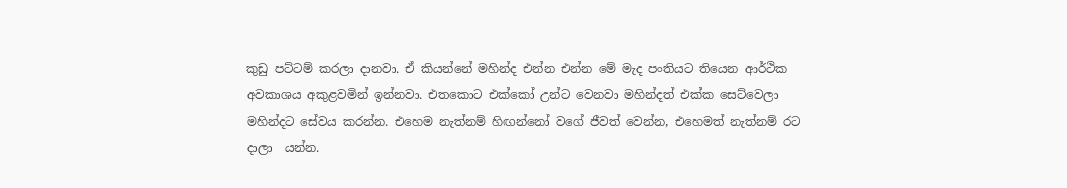කුඩු පට්ටම් කරලා දානවා. ඒ කියන්නේ මහින්ද එන්න එන්න මේ මැද පංතියට තියෙන ආර්ථික අවකාශය අකුළවමින් ඉන්නවා. එතකොට එක්කෝ උන්ට වෙනවා මහින්දත් එක්ක සෙට්වෙලා මහින්දට සේවය කරන්න. එහෙම නැත්නම් හිඟන්නෝ වගේ ජීවත් වෙන්න, එහෙමත් නැත්නම් රට දාලා  යන්න.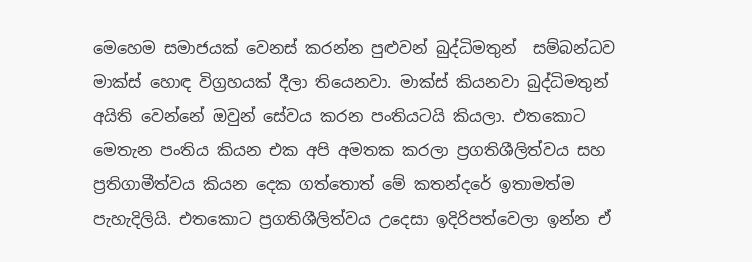මෙහෙම සමාජයක් වෙනස් කරන්න පුළුවන් බුද්ධිමතුන්  සම්බන්ධව මාක්ස් හොඳ විග්‍රහයක් දීලා තියෙනවා. මාක්ස් කියනවා බුද්ධිමතුන් අයිති වෙන්නේ ඔවුන් සේවය කරන පංතියටයි කියලා. එතකොට මෙතැන පංතිය කියන එක අපි අමතක කරලා ප්‍රගතිශීලිත්වය සහ ප්‍රතිගාමීත්වය කියන දෙක ගත්තොත් මේ කතන්දරේ ඉතාමත්ම පැහැදිලියි. එතකොට ප්‍රගතිශීලිත්වය උදෙසා ඉදිරිපත්වෙලා ඉන්න ඒ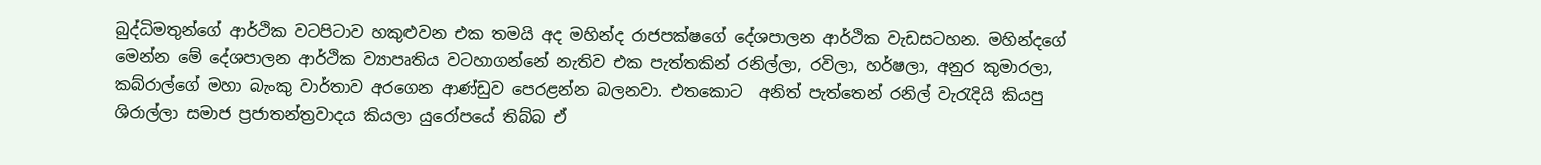බුද්ධිමතුන්ගේ ආර්ථික වටපිටාව හකුළුවන එක තමයි අද මහින්ද රාජපක්ෂගේ දේශපාලන ආර්ථික වැඩසටහන. මහින්දගේ මෙන්න මේ දේශපාලන ආර්ථික ව්‍යාපෘතිය වටහාගන්නේ නැතිව එක පැත්තකින් රනිල්ලා, රවිලා, හර්ෂලා, අනුර කුමාරලා, කබ්රාල්ගේ මහා බැංකු වාර්තාව අරගෙන ආණ්ඩුව පෙරළන්න බලනවා. එතකොට  අනිත් පැත්තෙන් රනිල් වැරැදියි කියපු ශිරාල්ලා සමාජ ප්‍රජාතන්ත්‍රවාදය කියලා යුරෝපයේ තිබ්බ ඒ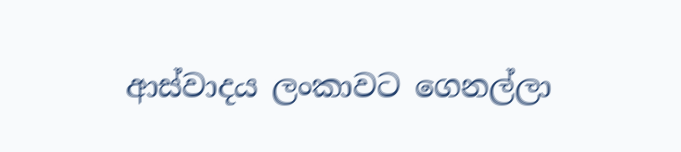ආස්වාදය ලංකාවට ගෙනල්ලා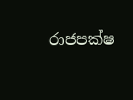රාජපක්ෂ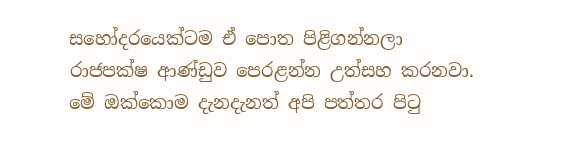සහෝදරයෙක්ටම ඒ පොත පිළිගන්නලා රාජපක්ෂ ආණ්ඩුව පෙරළන්න උත්සහ කරනවා. මේ ඔක්කොම දැනදැනත් අපි පත්තර පිටු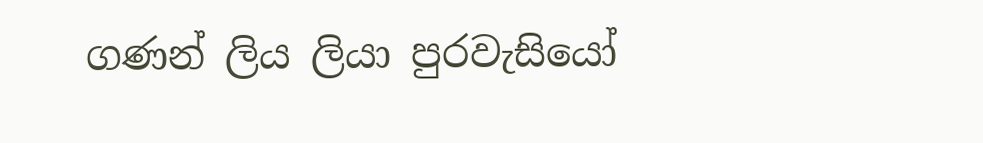ගණන් ලිය ලියා පුරවැසියෝ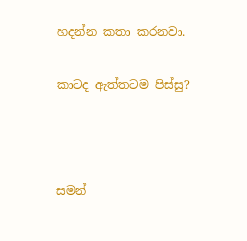හදන්න කතා කරනවා.

කාටද ඇත්තටම පිස්සු?



සමන්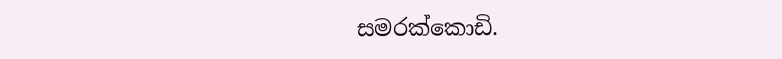සමරක්කොඩි.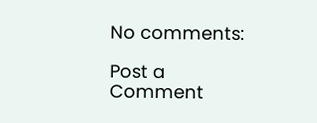No comments:

Post a Comment